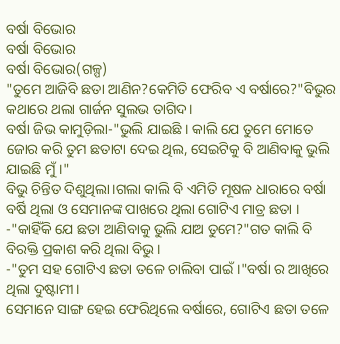ବର୍ଷା ବିଭୋର
ବର୍ଷା ବିଭୋର
ବର୍ଷା ବିଭୋର(ଗଳ୍ପ)
"ତୁମେ ଆଜିବି ଛତା ଆଣିନ?କେମିତି ଫେରିବ ଏ ବର୍ଷାରେ?"ବିଭୁର କଥାରେ ଥଲା ଗାର୍ଜନ ସୁଲଭ ତାଗିଦ।
ବର୍ଷା ଜିଭ କାମୁଡ଼ିଲା-"ଭୁଲି ଯାଇଛି । କାଲି ଯେ ତୁମେ ମୋତେ ଜୋର କରି ତୁମ ଛତାଟା ଦେଇ ଥିଲ, ସେଇଟିକୁ ବି ଆଣିବାକୁ ଭୁଲି ଯାଇଛି ମୁଁ।"
ବିଭୁ ଚିନ୍ତିତ ଦିଶୁଥିଲା।ଗଲା କାଲି ବି ଏମିତି ମୂଷଳ ଧାରାରେ ବର୍ଷା ବର୍ଷି ଥିଲା ଓ ସେମାନଙ୍କ ପାଖରେ ଥିଲା ଗୋଟିଏ ମାତ୍ର ଛତା ।
-"କାହିଁକି ଯେ ଛତା ଆଣିବାକୁ ଭୁଲି ଯାଅ ତୁମେ?"ଗତ କାଲି ବି ବିରକ୍ତି ପ୍ରକାଶ କରି ଥିଲା ବିଭୁ।
-"ତୁମ ସହ ଗୋଟିଏ ଛତା ତଳେ ଚାଲିବା ପାଇଁ।"ବର୍ଷା ର ଆଖିରେ ଥିଲା ଦୁଷ୍ଟାମୀ।
ସେମାନେ ସାଙ୍ଗ ହେଇ ଫେରିଥିଲେ ବର୍ଷାରେ, ଗୋଟିଏ ଛତା ତଳେ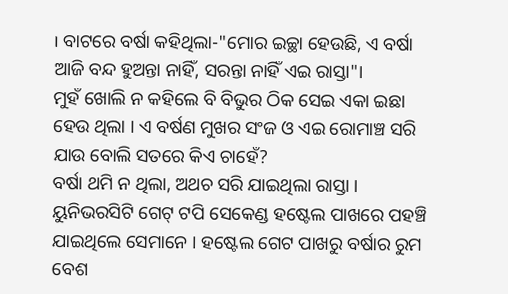। ବାଟରେ ବର୍ଷା କହିଥିଲା-"ମୋର ଇଚ୍ଛା ହେଉଛି, ଏ ବର୍ଷା ଆଜି ବନ୍ଦ ହୁଅନ୍ତା ନାହିଁ, ସରନ୍ତା ନାହିଁ ଏଇ ରାସ୍ତା"।
ମୁହଁ ଖୋଲି ନ କହିଲେ ବି ବିଭୁର ଠିକ ସେଇ ଏକା ଇଛା ହେଉ ଥିଲା । ଏ ବର୍ଷଣ ମୁଖର ସଂଜ ଓ ଏଇ ରୋମାଞ୍ଚ ସରି ଯାଉ ବୋଲି ସତରେ କିଏ ଚାହେଁ?
ବର୍ଷା ଥମି ନ ଥିଲା, ଅଥଚ ସରି ଯାଇଥିଲା ରାସ୍ତା । ୟୁନିଭରସିଟି ଗେଟ୍ ଟପି ସେକେଣ୍ଡ ହଷ୍ଟେଲ ପାଖରେ ପହଞ୍ଚି ଯାଇଥିଲେ ସେମାନେ । ହଷ୍ଟେଲ ଗେଟ ପାଖରୁ ବର୍ଷାର ରୁମ ବେଶ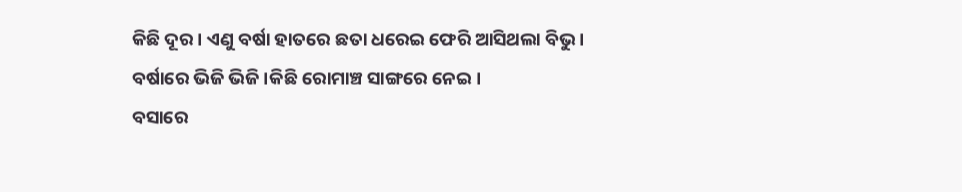କିଛି ଦୂର । ଏଣୁ ବର୍ଷା ହାତରେ ଛତା ଧରେଇ ଫେରି ଆସିଥଲା ବିଭୁ । ବର୍ଷାରେ ଭିଜି ଭିଜି।କିଛି ରୋମାଞ୍ଚ ସାଙ୍ଗରେ ନେଇ।
ବସାରେ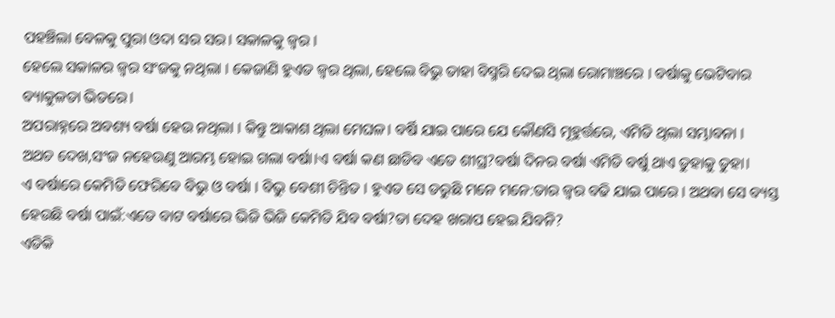ପହଞ୍ଚିଲା ବେଳକୁ ପୁରା ଓଦା ସର ସର। ସକାଳକୁ ଜ୍ୱର ।
ହେଲେ ସକାଳର ଜ୍ୱର ସଂଜକୁ ନଥିଲା । କେଜାଣି ହୁଏତ ଜ୍ୱର ଥିଲା, ହେଲେ ବିଭୁ ତାହା ବିସ୍ମରି ଦେଇ ଥିଲା ରୋମାଞ୍ଚରେ । ବର୍ଷାକୁ ଭେଟିବାର ବ୍ୟାକୁଳତା ଭିତରେ।
ଅପରାହ୍ନରେ ଅବଶ୍ୟ ବର୍ଷା ହେଉ ନଥିଲା । କିନ୍ତୁ ଆକାଶ ଥିଲା ମେଘଳ। ବର୍ଷି ଯାଇ ପାରେ ଯେ କୌଣସି ମୂହୁର୍ତ୍ତରେ, ଏମିତି ଥିଲା ସମ୍ଭାବନା ।
ଅଥଚ ଦେଖ,ସଂଜ ନହେଉଣୁ ଆରମ୍ଭ ହୋଇ ଗଲା ବର୍ଷା।ଏ ବର୍ଷା କଣ ଛାଡିବ ଏତେ ଶୀଘ୍ର?ବର୍ଷା ଦିନର ବର୍ଷା ଏମିତି ବର୍ଷୁ ଥାଏ ତୁହାକୁ ତୁହା।
ଏ ବର୍ଷାରେ କେମିତି ଫେରିବେ ବିଭୁ ଓ ବର୍ଷା । ବିଭୁ ବେଶୀ ଚିନ୍ତିତ । ହୁଏତ ସେ ଡରୁଛି ମନେ ମନେ:ତାର ଜ୍ଵର ବଢି ଯାଇ ପାରେ । ଅଥବା ସେ ବ୍ୟସ୍ତ ହେଉଛି ବର୍ଷା ପାଇଁ:ଏତେ ବାଟ ବର୍ଷାରେ ଭିଜି ଭିଜି କେମିତି ଯିବ ବର୍ଷା?ତା ଦେହ ଖରାପ ହେଇ ଯିବନି?
ଏତିକି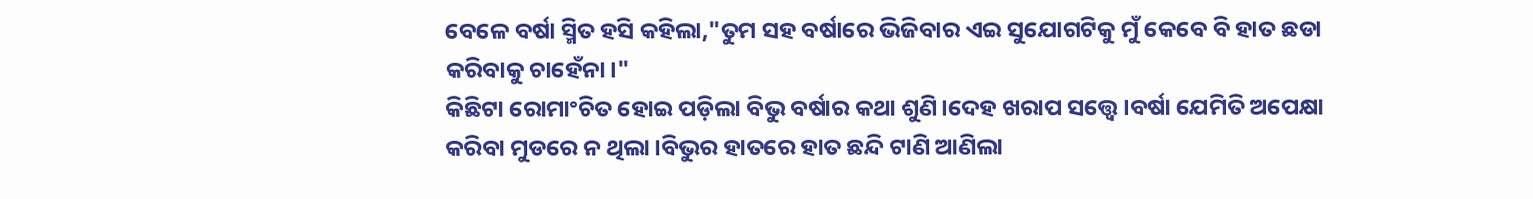ବେଳେ ବର୍ଷା ସ୍ମିତ ହସି କହିଲା,"ତୁମ ସହ ବର୍ଷାରେ ଭିଜିବାର ଏଇ ସୁଯୋଗଟିକୁ ମୁଁ କେବେ ବି ହାତ ଛଡା କରିବାକୁ ଚାହେଁନା।"
କିଛିଟା ରୋମାଂଚିତ ହୋଇ ପଡ଼ିଲା ବିଭୁ ବର୍ଷାର କଥା ଶୁଣି।ଦେହ ଖରାପ ସତ୍ତ୍ୱେ।ବର୍ଷା ଯେମିତି ଅପେକ୍ଷା କରିବା ମୁଡରେ ନ ଥିଲା।ବିଭୁର ହାତରେ ହାତ ଛନ୍ଦି ଟାଣି ଆଣିଲା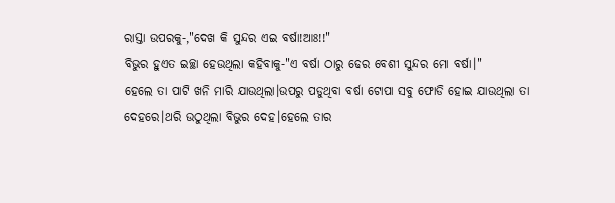ରାସ୍ତା ଉପରକୁ-,"ଦେଖ କି ସୁନ୍ଦର ଏଇ ବର୍ଷା!ଆଃ!!"
ବିଭୁର ହୁଏତ ଇଚ୍ଛା ହେଉଥିଲା କହିବାକୁ-"ଏ ବର୍ଷା ଠାରୁ ଢେର ବେଶୀ ସୁନ୍ଦର ମୋ ବର୍ଷା।"
ହେଲେ ତା ପାଟି ଖନି ମାରି ଯାଉଥିଲା।ଉପରୁ ପଡୁଥିବା ବର୍ଷା ଟୋପା ସବୁ ଫୋଡି ହୋଇ ଯାଉଥିଲା ତା ଦେହରେ।ଥରି ଉଠୁଥିଲା ବିଭୁର ଦେହ।ହେଲେ ତାର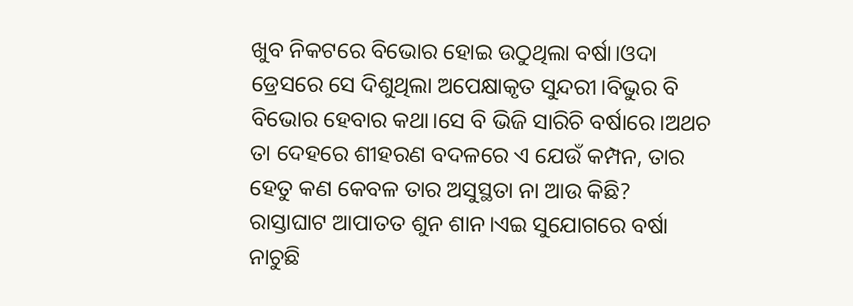ଖୁବ ନିକଟରେ ବିଭୋର ହୋଇ ଉଠୁଥିଲା ବର୍ଷା।ଓଦା ଡ୍ରେସରେ ସେ ଦିଶୁଥିଲା ଅପେକ୍ଷାକୃତ ସୁନ୍ଦରୀ।ବିଭୁର ବି ବିଭୋର ହେବାର କଥା।ସେ ବି ଭିଜି ସାରିଚି ବର୍ଷାରେ।ଅଥଚ ତା ଦେହରେ ଶୀହରଣ ବଦଳରେ ଏ ଯେଉଁ କମ୍ପନ, ତାର ହେତୁ କଣ କେବଳ ତାର ଅସୁସ୍ଥତା ନା ଆଉ କିଛି?
ରାସ୍ତାଘାଟ ଆପାତତ ଶୁନ ଶାନ।ଏଇ ସୁଯୋଗରେ ବର୍ଷା ନାଚୁଛି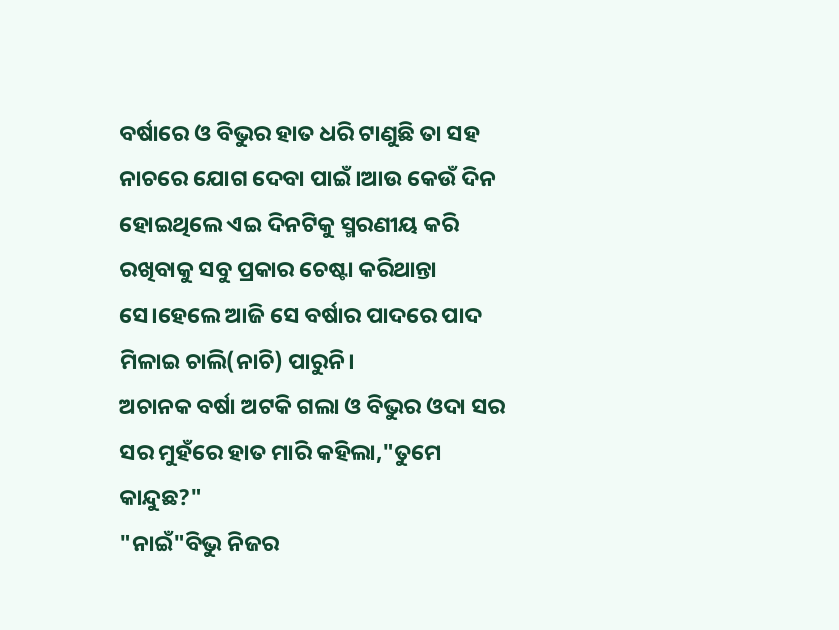ବର୍ଷାରେ ଓ ବିଭୁର ହାତ ଧରି ଟାଣୁଛି ତା ସହ ନାଚରେ ଯୋଗ ଦେବା ପାଇଁ।ଆଉ କେଉଁ ଦିନ ହୋଇଥିଲେ ଏଇ ଦିନଟିକୁ ସ୍ମରଣୀୟ କରି ରଖିବାକୁ ସବୁ ପ୍ରକାର ଚେଷ୍ଟା କରିଥାନ୍ତା ସେ।ହେଲେ ଆଜି ସେ ବର୍ଷାର ପାଦରେ ପାଦ ମିଳାଇ ଚାଲି(ନାଚି) ପାରୁନି।
ଅଚାନକ ବର୍ଷା ଅଟକି ଗଲା ଓ ବିଭୁର ଓଦା ସର ସର ମୁହଁରେ ହାତ ମାରି କହିଲା,"ତୁମେ କାନ୍ଦୁଛ?"
"ନାଇଁ"ବିଭୁ ନିଜର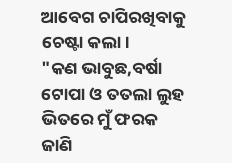ଆବେଗ ଚାପିରଖିବାକୁ ଚେଷ୍ଟା କଲା।
"କଣ ଭାବୁଛ,ବର୍ଷା ଟୋପା ଓ ତତଲା ଲୁହ ଭିତରେ ମୁଁ ଫରକ ଜାଣି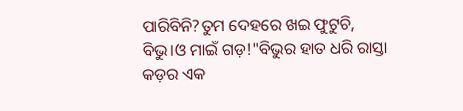ପାରିବିନି?ତୁମ ଦେହରେ ଖଇ ଫୁଟୁଚି, ବିଭୁ।ଓ ମାଇଁ ଗଡ଼!"ବିଭୁର ହାତ ଧରି ରାସ୍ତା କଡ଼ର ଏକ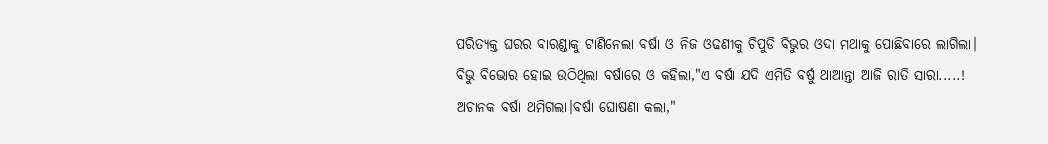ପରିତ୍ୟକ୍ତ ଘରର ବାରଣ୍ଡାକୁ ଟାଣିନେଲା ବର୍ଷା ଓ ନିଜ ଓଢଣୀକୁ ଚିପୁଡି ବିଭୁର ଓଦା ମଥାକୁ ପୋଛିବାରେ ଲାଗିଲା।
ବିଭୁ ବିଭୋର ହୋଇ ଉଠିଥିଲା ବର୍ଷାରେ ଓ କହିଲା,"ଏ ବର୍ଷା ଯଦି ଏମିତି ବର୍ଷୁ ଥାଆନ୍ତା ଆଜି ରାତି ସାରା.....!
ଅଚାନକ ବର୍ଷା ଥମିଗଲା।ବର୍ଷା ଘୋଷଣା କଲା,"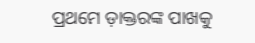ପ୍ରଥମେ ଡ଼ାକ୍ତରଙ୍କ ପାଖକୁ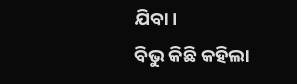ଯିବା।
ବିଭୁ କିଛି କହିଲା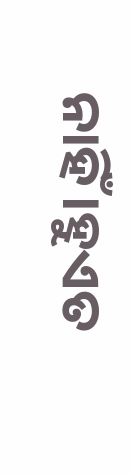ନାହିଁ।ହୁଏତ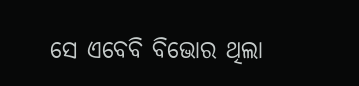ସେ ଏବେବି ବିଭୋର ଥିଲା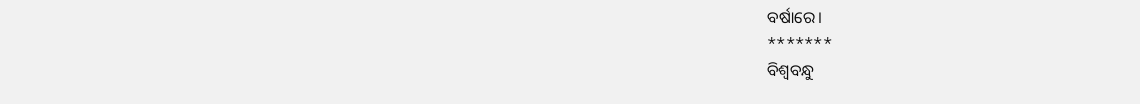ବର୍ଷାରେ।
*******
ବିଶ୍ୱବନ୍ଧୁ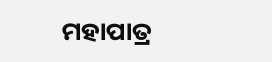ମହାପାତ୍ର